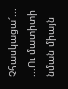Չհասկացա՜...
...Ու մատիտի նման միայն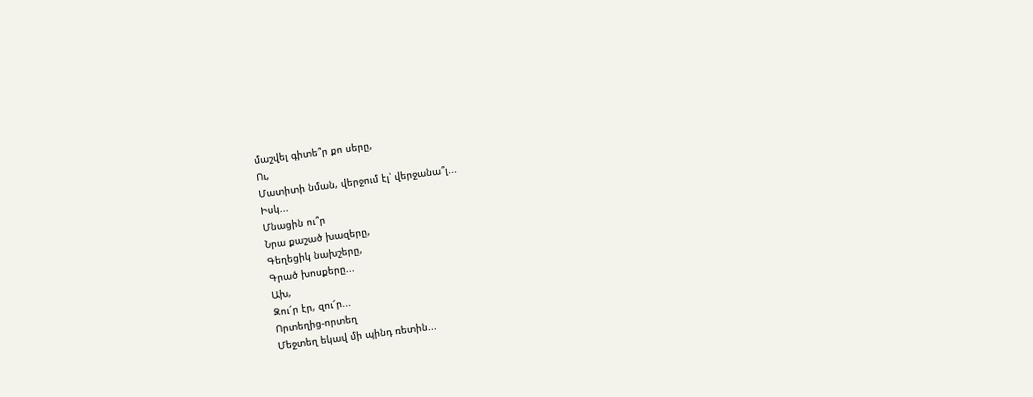մաշվել գիտե՞ր քո սերը,
Ու,
Մատիտի նման, վերջում էլ՝ վերջանա՞լ...
Իսկ...
Մնացին ու՞ր
Նրա քաշած խազերը,
Գեղեցիկ նախշերը,
Գրած խոսքերը...
Ախ,
Զու՜ր էր, զու՜ր...
Որտեղից-որտեղ
Մեջտեղ եկավ մի պինդ ռետին...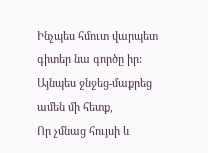Ինչպես հմուտ վարպետ գիտեր նա գործը իր:
Այնպես ջնջեց-մաքրեց ամեն մի հետք,
Որ չմնաց հույսի և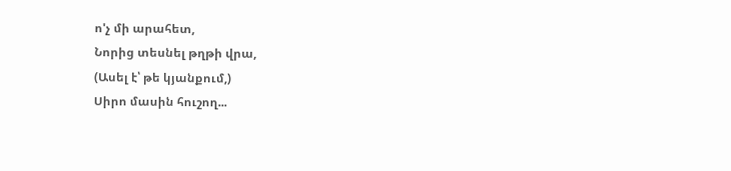ո'չ մի արահետ,
Նորից տեսնել թղթի վրա,
(Ասել է՝ թե կյանքում,)
Սիրո մասին հուշող...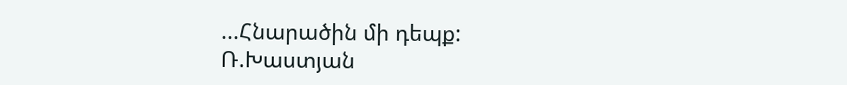...Հնարածին մի դեպք:
Ռ.Խաստյան